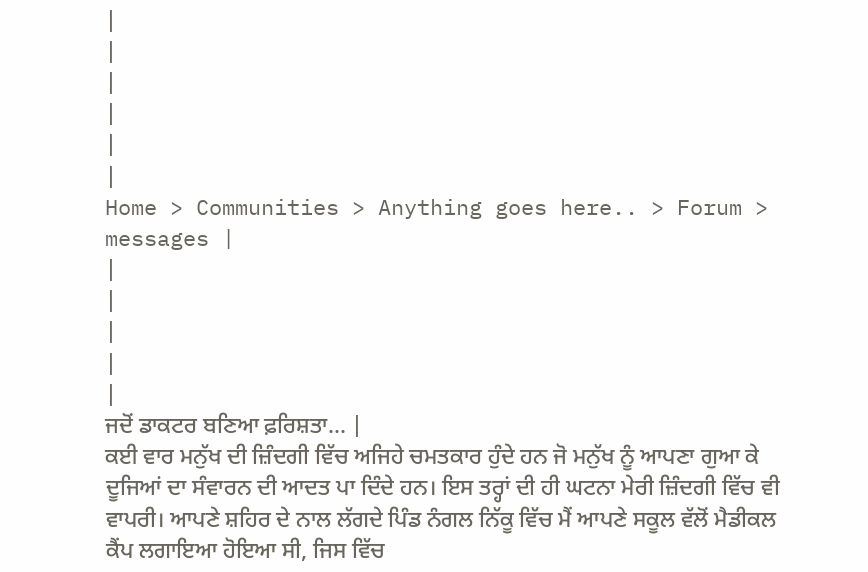|
|
|
|
|
|
Home > Communities > Anything goes here.. > Forum > messages |
|
|
|
|
|
ਜਦੋਂ ਡਾਕਟਰ ਬਣਿਆ ਫ਼ਰਿਸ਼ਤਾ… |
ਕਈ ਵਾਰ ਮਨੁੱਖ ਦੀ ਜ਼ਿੰਦਗੀ ਵਿੱਚ ਅਜਿਹੇ ਚਮਤਕਾਰ ਹੁੰਦੇ ਹਨ ਜੋ ਮਨੁੱਖ ਨੂੰ ਆਪਣਾ ਗੁਆ ਕੇ ਦੂਜਿਆਂ ਦਾ ਸੰਵਾਰਨ ਦੀ ਆਦਤ ਪਾ ਦਿੰਦੇ ਹਨ। ਇਸ ਤਰ੍ਹਾਂ ਦੀ ਹੀ ਘਟਨਾ ਮੇਰੀ ਜ਼ਿੰਦਗੀ ਵਿੱਚ ਵੀ ਵਾਪਰੀ। ਆਪਣੇ ਸ਼ਹਿਰ ਦੇ ਨਾਲ ਲੱਗਦੇ ਪਿੰਡ ਨੰਗਲ ਨਿੱਕੂ ਵਿੱਚ ਮੈਂ ਆਪਣੇ ਸਕੂਲ ਵੱਲੋਂ ਮੈਡੀਕਲ ਕੈਂਪ ਲਗਾਇਆ ਹੋਇਆ ਸੀ, ਜਿਸ ਵਿੱਚ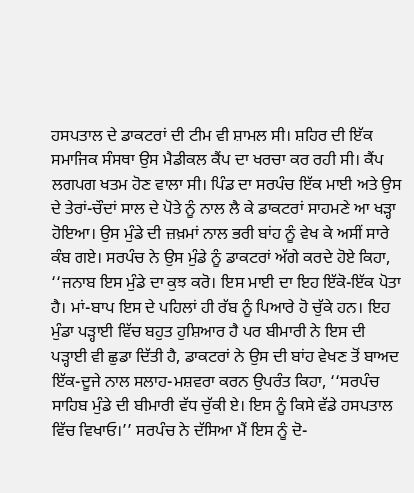ਹਸਪਤਾਲ ਦੇ ਡਾਕਟਰਾਂ ਦੀ ਟੀਮ ਵੀ ਸ਼ਾਮਲ ਸੀ। ਸ਼ਹਿਰ ਦੀ ਇੱਕ ਸਮਾਜਿਕ ਸੰਸਥਾ ਉਸ ਮੈਡੀਕਲ ਕੈਂਪ ਦਾ ਖਰਚਾ ਕਰ ਰਹੀ ਸੀ। ਕੈਂਪ ਲਗਪਗ ਖਤਮ ਹੋਣ ਵਾਲਾ ਸੀ। ਪਿੰਡ ਦਾ ਸਰਪੰਚ ਇੱਕ ਮਾਈ ਅਤੇ ਉਸ ਦੇ ਤੇਰਾਂ-ਚੌਦਾਂ ਸਾਲ ਦੇ ਪੋਤੇ ਨੂੰ ਨਾਲ ਲੈ ਕੇ ਡਾਕਟਰਾਂ ਸਾਹਮਣੇ ਆ ਖੜ੍ਹਾ ਹੋਇਆ। ਉਸ ਮੁੰਡੇ ਦੀ ਜ਼ਖ਼ਮਾਂ ਨਾਲ ਭਰੀ ਬਾਂਹ ਨੂੰ ਵੇਖ ਕੇ ਅਸੀਂ ਸਾਰੇ ਕੰਬ ਗਏ। ਸਰਪੰਚ ਨੇ ਉਸ ਮੁੰਡੇ ਨੂੰ ਡਾਕਟਰਾਂ ਅੱਗੇ ਕਰਦੇ ਹੋਏ ਕਿਹਾ, ‘‘ਜਨਾਬ ਇਸ ਮੁੰਡੇ ਦਾ ਕੁਝ ਕਰੋ। ਇਸ ਮਾਈ ਦਾ ਇਹ ਇੱਕੋ-ਇੱਕ ਪੋਤਾ ਹੈ। ਮਾਂ-ਬਾਪ ਇਸ ਦੇ ਪਹਿਲਾਂ ਹੀ ਰੱਬ ਨੂੰ ਪਿਆਰੇ ਹੋ ਚੁੱਕੇ ਹਨ। ਇਹ ਮੁੰਡਾ ਪੜ੍ਹਾਈ ਵਿੱਚ ਬਹੁਤ ਹੁਸ਼ਿਆਰ ਹੈ ਪਰ ਬੀਮਾਰੀ ਨੇ ਇਸ ਦੀ ਪੜ੍ਹਾਈ ਵੀ ਛੁਡਾ ਦਿੱਤੀ ਹੈ, ਡਾਕਟਰਾਂ ਨੇ ਉਸ ਦੀ ਬਾਂਹ ਵੇਖਣ ਤੋਂ ਬਾਅਦ ਇੱਕ-ਦੂਜੇ ਨਾਲ ਸਲਾਹ-ਮਸ਼ਵਰਾ ਕਰਨ ਉਪਰੰਤ ਕਿਹਾ, ‘‘ਸਰਪੰਚ ਸਾਹਿਬ ਮੁੰਡੇ ਦੀ ਬੀਮਾਰੀ ਵੱਧ ਚੁੱਕੀ ਏ। ਇਸ ਨੂੰ ਕਿਸੇ ਵੱਡੇ ਹਸਪਤਾਲ ਵਿੱਚ ਵਿਖਾਓ।’’ ਸਰਪੰਚ ਨੇ ਦੱਸਿਆ ਮੈਂ ਇਸ ਨੂੰ ਦੋ-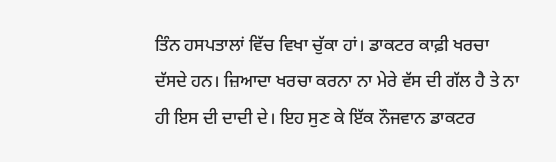ਤਿੰਨ ਹਸਪਤਾਲਾਂ ਵਿੱਚ ਵਿਖਾ ਚੁੱਕਾ ਹਾਂ। ਡਾਕਟਰ ਕਾਫ਼ੀ ਖਰਚਾ ਦੱਸਦੇ ਹਨ। ਜ਼ਿਆਦਾ ਖਰਚਾ ਕਰਨਾ ਨਾ ਮੇਰੇ ਵੱਸ ਦੀ ਗੱਲ ਹੈ ਤੇ ਨਾ ਹੀ ਇਸ ਦੀ ਦਾਦੀ ਦੇ। ਇਹ ਸੁਣ ਕੇ ਇੱਕ ਨੌਜਵਾਨ ਡਾਕਟਰ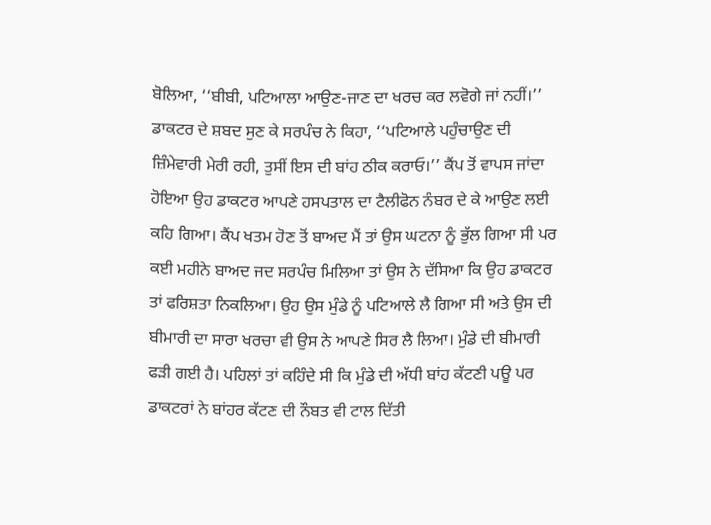ਬੋਲਿਆ, ‘‘ਬੀਬੀ, ਪਟਿਆਲਾ ਆਉਣ-ਜਾਣ ਦਾ ਖਰਚ ਕਰ ਲਵੋਗੇ ਜਾਂ ਨਹੀਂ।’’ ਡਾਕਟਰ ਦੇ ਸ਼ਬਦ ਸੁਣ ਕੇ ਸਰਪੰਚ ਨੇ ਕਿਹਾ, ‘‘ਪਟਿਆਲੇ ਪਹੁੰਚਾਉਣ ਦੀ ਜ਼ਿੰਮੇਵਾਰੀ ਮੇਰੀ ਰਹੀ, ਤੁਸੀਂ ਇਸ ਦੀ ਬਾਂਹ ਠੀਕ ਕਰਾਓ।’’ ਕੈਂਪ ਤੋਂ ਵਾਪਸ ਜਾਂਦਾ ਹੋਇਆ ਉਹ ਡਾਕਟਰ ਆਪਣੇ ਹਸਪਤਾਲ ਦਾ ਟੈਲੀਫੋਨ ਨੰਬਰ ਦੇ ਕੇ ਆਉਣ ਲਈ ਕਹਿ ਗਿਆ। ਕੈਂਪ ਖਤਮ ਹੋਣ ਤੋਂ ਬਾਅਦ ਮੈਂ ਤਾਂ ਉਸ ਘਟਨਾ ਨੂੰ ਭੁੱਲ ਗਿਆ ਸੀ ਪਰ ਕਈ ਮਹੀਨੇ ਬਾਅਦ ਜਦ ਸਰਪੰਚ ਮਿਲਿਆ ਤਾਂ ਉਸ ਨੇ ਦੱਸਿਆ ਕਿ ਉਹ ਡਾਕਟਰ ਤਾਂ ਫਰਿਸ਼ਤਾ ਨਿਕਲਿਆ। ਉਹ ਉਸ ਮੁੰਡੇ ਨੂੰ ਪਟਿਆਲੇ ਲੈ ਗਿਆ ਸੀ ਅਤੇ ਉਸ ਦੀ ਬੀਮਾਰੀ ਦਾ ਸਾਰਾ ਖਰਚਾ ਵੀ ਉਸ ਨੇ ਆਪਣੇ ਸਿਰ ਲੈ ਲਿਆ। ਮੁੰਡੇ ਦੀ ਬੀਮਾਰੀ ਫੜੀ ਗਈ ਹੈ। ਪਹਿਲਾਂ ਤਾਂ ਕਹਿੰਦੇ ਸੀ ਕਿ ਮੁੰਡੇ ਦੀ ਅੱਧੀ ਬਾਂਹ ਕੱਟਣੀ ਪਊ ਪਰ ਡਾਕਟਰਾਂ ਨੇ ਬਾਂਹਰ ਕੱਟਣ ਦੀ ਨੌਬਤ ਵੀ ਟਾਲ ਦਿੱਤੀ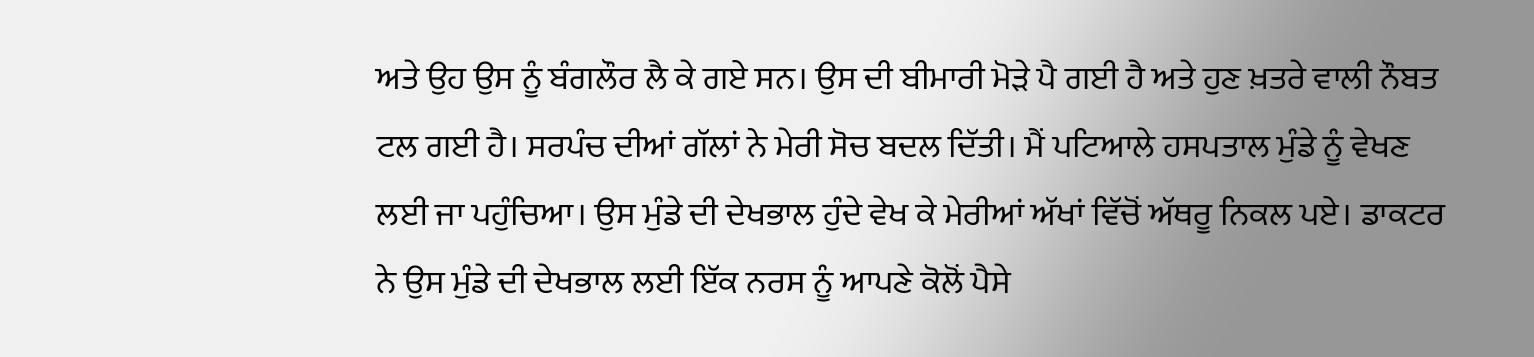ਅਤੇ ਉਹ ਉਸ ਨੂੰ ਬੰਗਲੌਰ ਲੈ ਕੇ ਗਏ ਸਨ। ਉਸ ਦੀ ਬੀਮਾਰੀ ਮੋੜੇ ਪੈ ਗਈ ਹੈ ਅਤੇ ਹੁਣ ਖ਼ਤਰੇ ਵਾਲੀ ਨੌਬਤ ਟਲ ਗਈ ਹੈ। ਸਰਪੰਚ ਦੀਆਂ ਗੱਲਾਂ ਨੇ ਮੇਰੀ ਸੋਚ ਬਦਲ ਦਿੱਤੀ। ਮੈਂ ਪਟਿਆਲੇ ਹਸਪਤਾਲ ਮੁੰਡੇ ਨੂੰ ਵੇਖਣ ਲਈ ਜਾ ਪਹੁੰਚਿਆ। ਉਸ ਮੁੰਡੇ ਦੀ ਦੇਖਭਾਲ ਹੁੰਦੇ ਵੇਖ ਕੇ ਮੇਰੀਆਂ ਅੱਖਾਂ ਵਿੱਚੋਂ ਅੱਥਰੂ ਨਿਕਲ ਪਏ। ਡਾਕਟਰ ਨੇ ਉਸ ਮੁੰਡੇ ਦੀ ਦੇਖਭਾਲ ਲਈ ਇੱਕ ਨਰਸ ਨੂੰ ਆਪਣੇ ਕੋਲੋਂ ਪੈਸੇ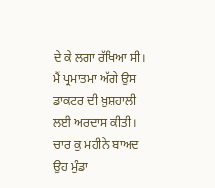ਦੇ ਕੇ ਲਗਾ ਰੱਖਿਆ ਸੀ। ਮੈਂ ਪ੍ਰਮਾਤਮਾ ਅੱਗੇ ਉਸ ਡਾਕਟਰ ਦੀ ਖ਼ੁਸ਼ਹਾਲੀ ਲਈ ਅਰਦਾਸ ਕੀਤੀ। ਚਾਰ ਕੁ ਮਹੀਨੇ ਬਾਅਦ ਉਹ ਮੁੰਡਾ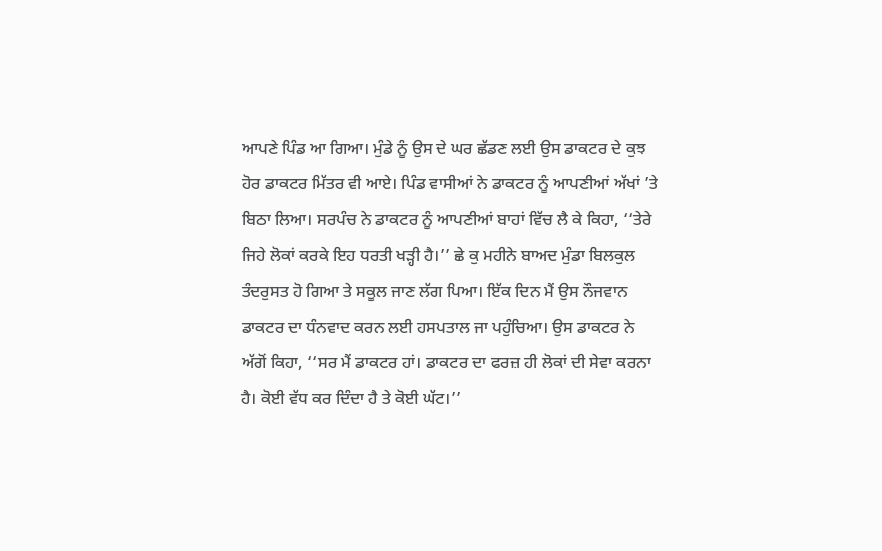ਆਪਣੇ ਪਿੰਡ ਆ ਗਿਆ। ਮੁੰਡੇ ਨੂੰ ਉਸ ਦੇ ਘਰ ਛੱਡਣ ਲਈ ਉਸ ਡਾਕਟਰ ਦੇ ਕੁਝ ਹੋਰ ਡਾਕਟਰ ਮਿੱਤਰ ਵੀ ਆਏ। ਪਿੰਡ ਵਾਸੀਆਂ ਨੇ ਡਾਕਟਰ ਨੂੰ ਆਪਣੀਆਂ ਅੱਖਾਂ ’ਤੇ ਬਿਠਾ ਲਿਆ। ਸਰਪੰਚ ਨੇ ਡਾਕਟਰ ਨੂੰ ਆਪਣੀਆਂ ਬਾਹਾਂ ਵਿੱਚ ਲੈ ਕੇ ਕਿਹਾ, ‘‘ਤੇਰੇ ਜਿਹੇ ਲੋਕਾਂ ਕਰਕੇ ਇਹ ਧਰਤੀ ਖੜ੍ਹੀ ਹੈ।’’ ਛੇ ਕੁ ਮਹੀਨੇ ਬਾਅਦ ਮੁੰਡਾ ਬਿਲਕੁਲ ਤੰਦਰੁਸਤ ਹੋ ਗਿਆ ਤੇ ਸਕੂਲ ਜਾਣ ਲੱਗ ਪਿਆ। ਇੱਕ ਦਿਨ ਮੈਂ ਉਸ ਨੌਜਵਾਨ ਡਾਕਟਰ ਦਾ ਧੰਨਵਾਦ ਕਰਨ ਲਈ ਹਸਪਤਾਲ ਜਾ ਪਹੁੰਚਿਆ। ਉਸ ਡਾਕਟਰ ਨੇ ਅੱਗੋਂ ਕਿਹਾ, ‘‘ਸਰ ਮੈਂ ਡਾਕਟਰ ਹਾਂ। ਡਾਕਟਰ ਦਾ ਫਰਜ਼ ਹੀ ਲੋਕਾਂ ਦੀ ਸੇਵਾ ਕਰਨਾ ਹੈ। ਕੋਈ ਵੱਧ ਕਰ ਦਿੰਦਾ ਹੈ ਤੇ ਕੋਈ ਘੱਟ।’’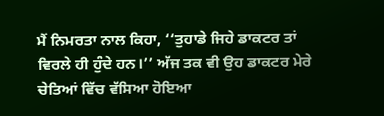ਮੈਂ ਨਿਮਰਤਾ ਨਾਲ ਕਿਹਾ, ‘‘ਤੁਹਾਡੇ ਜਿਹੇ ਡਾਕਟਰ ਤਾਂ ਵਿਰਲੇ ਹੀ ਹੁੰਦੇ ਹਨ।’’ ਅੱਜ ਤਕ ਵੀ ਉਹ ਡਾਕਟਰ ਮੇਰੇ ਚੇਤਿਆਂ ਵਿੱਚ ਵੱਸਿਆ ਹੋਇਆ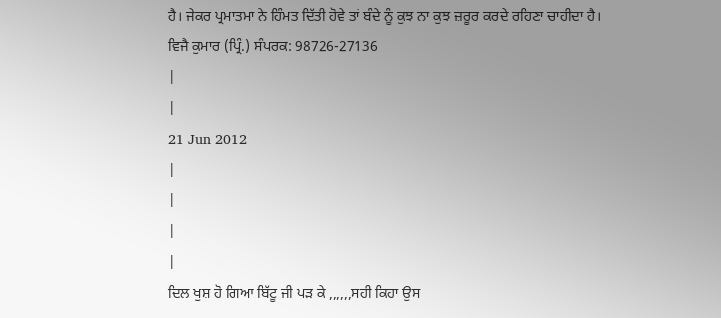ਹੈ। ਜੇਕਰ ਪ੍ਰਮਾਤਮਾ ਨੇ ਹਿੰਮਤ ਦਿੱਤੀ ਹੋਵੇ ਤਾਂ ਬੰਦੇ ਨੂੰ ਕੁਝ ਨਾ ਕੁਝ ਜ਼ਰੂਰ ਕਰਦੇ ਰਹਿਣਾ ਚਾਹੀਦਾ ਹੈ।
ਵਿਜੈ ਕੁਮਾਰ (ਪ੍ਰਿੰ.) ਸੰਪਰਕ: 98726-27136
|
|
21 Jun 2012
|
|
|
|
ਦਿਲ ਖੁਸ਼ ਹੋ ਗਿਆ ਬਿੱਟੂ ਜੀ ਪੜ ਕੇ ,,,,,,ਸਹੀ ਕਿਹਾ ਉਸ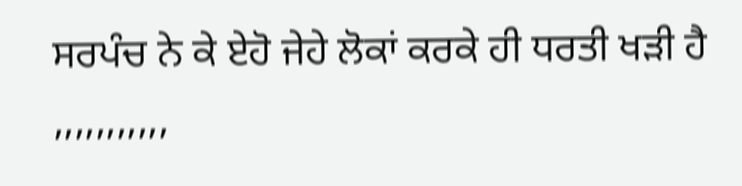ਸਰਪੰਚ ਨੇ ਕੇ ਏਹੋ ਜੇਹੇ ਲੋਕਾਂ ਕਰਕੇ ਹੀ ਧਰਤੀ ਖੜੀ ਹੈ ,,,,,,,,,,,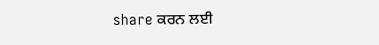share ਕਰਨ ਲਈ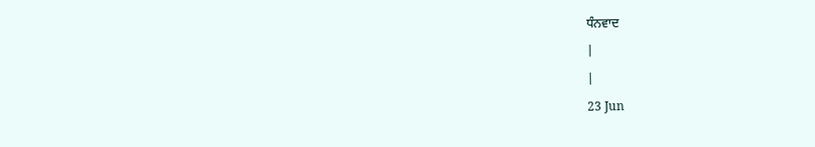ਧੰਨਵਾਦ
|
|
23 Jun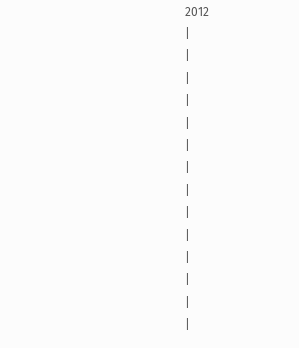2012
|
|
|
|
|
|
|
|
|
|
|
|
|
|